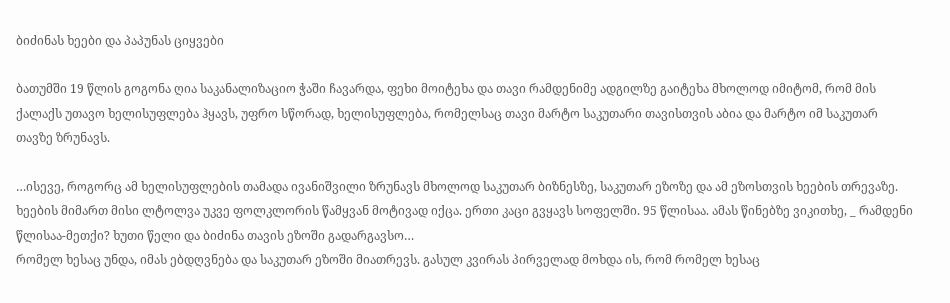ბიძინას ხეები და პაპუნას ციყვები

ბათუმში 19 წლის გოგონა ღია საკანალიზაციო ჭაში ჩავარდა, ფეხი მოიტეხა და თავი რამდენიმე ადგილზე გაიტეხა მხოლოდ იმიტომ, რომ მის ქალაქს უთავო ხელისუფლება ჰყავს, უფრო სწორად, ხელისუფლება, რომელსაც თავი მარტო საკუთარი თავისთვის აბია და მარტო იმ საკუთარ თავზე ზრუნავს.

…ისევე, როგორც ამ ხელისუფლების თამადა ივანიშვილი ზრუნავს მხოლოდ საკუთარ ბიზნესზე, საკუთარ ეზოზე და ამ ეზოსთვის ხეების თრევაზე. ხეების მიმართ მისი ლტოლვა უკვე ფოლკლორის წამყვან მოტივად იქცა. ერთი კაცი გვყავს სოფელში. 95 წლისაა. ამას წინებზე ვიკითხე, _ რამდენი წლისაა-მეთქი? ხუთი წელი და ბიძინა თავის ეზოში გადარგავსო…
რომელ ხესაც უნდა, იმას ებდღვნება და საკუთარ ეზოში მიათრევს. გასულ კვირას პირველად მოხდა ის, რომ რომელ ხესაც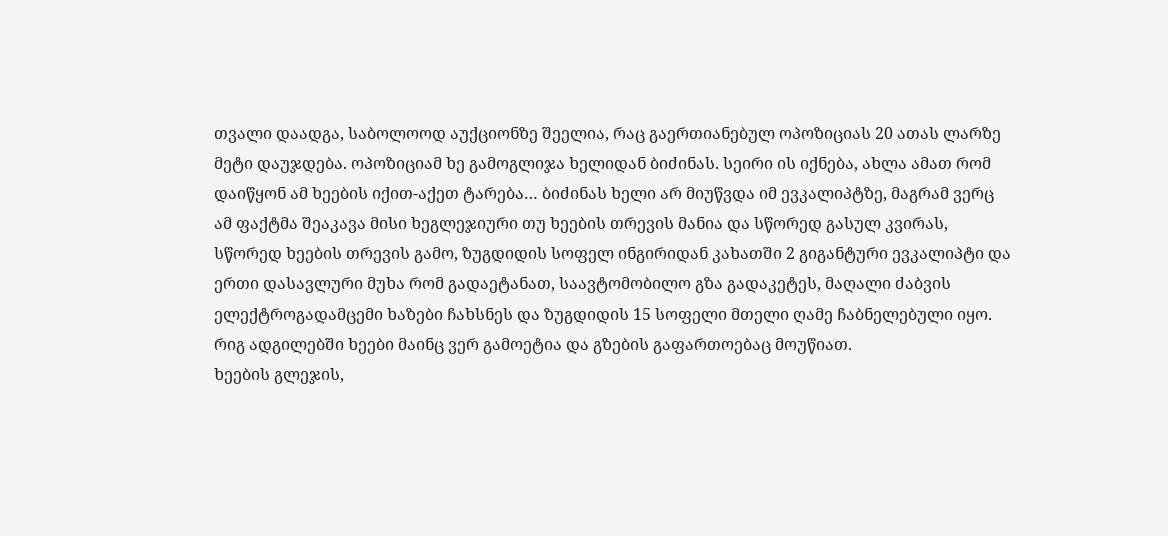თვალი დაადგა, საბოლოოდ აუქციონზე შეელია, რაც გაერთიანებულ ოპოზიციას 20 ათას ლარზე მეტი დაუჯდება. ოპოზიციამ ხე გამოგლიჯა ხელიდან ბიძინას. სეირი ის იქნება, ახლა ამათ რომ დაიწყონ ამ ხეების იქით-აქეთ ტარება… ბიძინას ხელი არ მიუწვდა იმ ევკალიპტზე, მაგრამ ვერც ამ ფაქტმა შეაკავა მისი ხეგლეჯიური თუ ხეების თრევის მანია და სწორედ გასულ კვირას, სწორედ ხეების თრევის გამო, ზუგდიდის სოფელ ინგირიდან კახათში 2 გიგანტური ევკალიპტი და ერთი დასავლური მუხა რომ გადაეტანათ, საავტომობილო გზა გადაკეტეს, მაღალი ძაბვის ელექტროგადამცემი ხაზები ჩახსნეს და ზუგდიდის 15 სოფელი მთელი ღამე ჩაბნელებული იყო. რიგ ადგილებში ხეები მაინც ვერ გამოეტია და გზების გაფართოებაც მოუწიათ.
ხეების გლეჯის,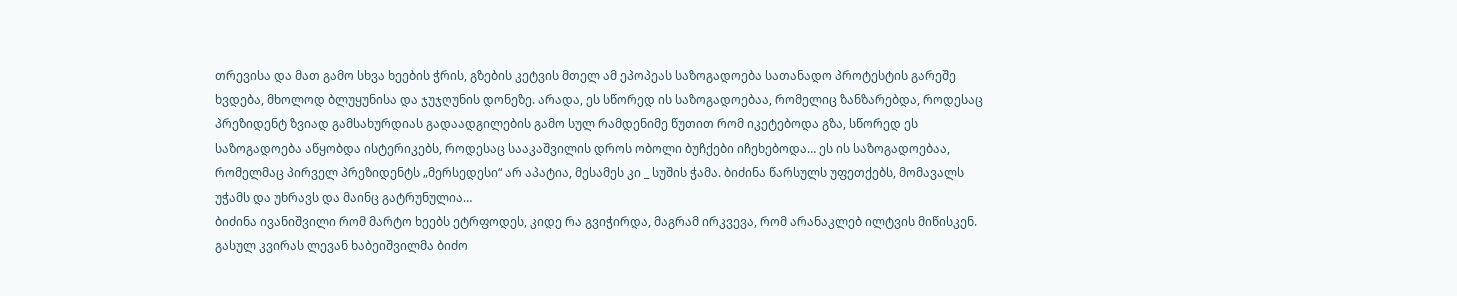თრევისა და მათ გამო სხვა ხეების ჭრის, გზების კეტვის მთელ ამ ეპოპეას საზოგადოება სათანადო პროტესტის გარეშე ხვდება, მხოლოდ ბლუყუნისა და ჯუჯღუნის დონეზე. არადა, ეს სწორედ ის საზოგადოებაა, რომელიც ზანზარებდა, როდესაც პრეზიდენტ ზვიად გამსახურდიას გადაადგილების გამო სულ რამდენიმე წუთით რომ იკეტებოდა გზა, სწორედ ეს საზოგადოება აწყობდა ისტერიკებს, როდესაც სააკაშვილის დროს ობოლი ბუჩქები იჩეხებოდა… ეს ის საზოგადოებაა, რომელმაც პირველ პრეზიდენტს „მერსედესი“ არ აპატია, მესამეს კი _ სუშის ჭამა. ბიძინა წარსულს უფეთქებს, მომავალს უჭამს და უხრავს და მაინც გატრუნულია…
ბიძინა ივანიშვილი რომ მარტო ხეებს ეტრფოდეს, კიდე რა გვიჭირდა, მაგრამ ირკვევა, რომ არანაკლებ ილტვის მიწისკენ. გასულ კვირას ლევან ხაბეიშვილმა ბიძო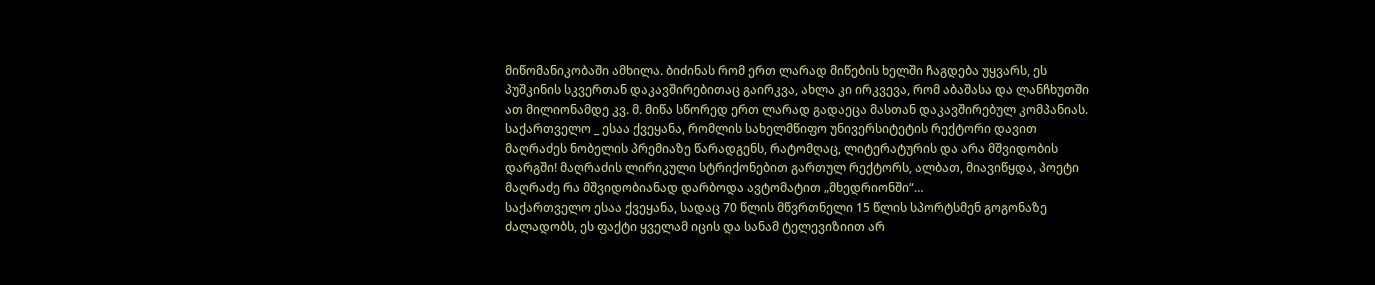მიწომანიკობაში ამხილა. ბიძინას რომ ერთ ლარად მიწების ხელში ჩაგდება უყვარს, ეს პუშკინის სკვერთან დაკავშირებითაც გაირკვა, ახლა კი ირკვევა, რომ აბაშასა და ლანჩხუთში ათ მილიონამდე კვ. მ. მიწა სწორედ ერთ ლარად გადაეცა მასთან დაკავშირებულ კომპანიას.
საქართველო _ ესაა ქვეყანა, რომლის სახელმწიფო უნივერსიტეტის რექტორი დავით მაღრაძეს ნობელის პრემიაზე წარადგენს, რატომღაც, ლიტერატურის და არა მშვიდობის დარგში! მაღრაძის ლირიკული სტრიქონებით გართულ რექტორს, ალბათ, მიავიწყდა, პოეტი მაღრაძე რა მშვიდობიანად დარბოდა ავტომატით „მხედრიონში“…
საქართველო ესაა ქვეყანა, სადაც 70 წლის მწვრთნელი 15 წლის სპორტსმენ გოგონაზე ძალადობს, ეს ფაქტი ყველამ იცის და სანამ ტელევიზიით არ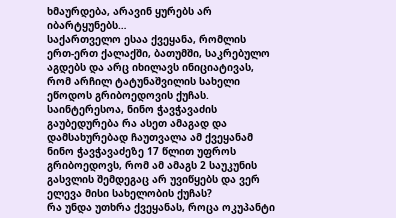ხმაურდება, არავინ ყურებს არ იბარტყუნებს…
საქართველო ესაა ქვეყანა, რომლის ერთ-ერთ ქალაქში, ბათუმში, საკრებულო აგდებს და არც იხილავს ინიციატივას, რომ არჩილ ტატუნაშვილის სახელი ეწოდოს გრიბოედოვის ქუჩას.
საინტერესოა, ნინო ჭავჭავაძის გაუბედურება რა ასეთ ამაგად და დამსახურებად ჩაუთვალა ამ ქვეყანამ ნინო ჭავჭავაძეზე 17 წლით უფროს გრიბოედოვს, რომ ამ ამაგს 2 საუკუნის გასვლის შემდეგაც არ უვიწყებს და ვერ ელევა მისი სახელობის ქუჩას?
რა უნდა უთხრა ქვეყანას, როცა ოკუპანტი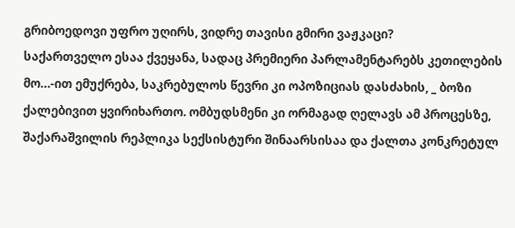გრიბოედოვი უფრო უღირს, ვიდრე თავისი გმირი ვაჟკაცი?
საქართველო ესაა ქვეყანა, სადაც პრემიერი პარლამენტარებს კეთილების მო…-ით ემუქრება, საკრებულოს წევრი კი ოპოზიციას დასძახის, _ ბოზი ქალებივით ყვირიხართო. ომბუდსმენი კი ორმაგად ღელავს ამ პროცესზე, შაქარაშვილის რეპლიკა სექსისტური შინაარსისაა და ქალთა კონკრეტულ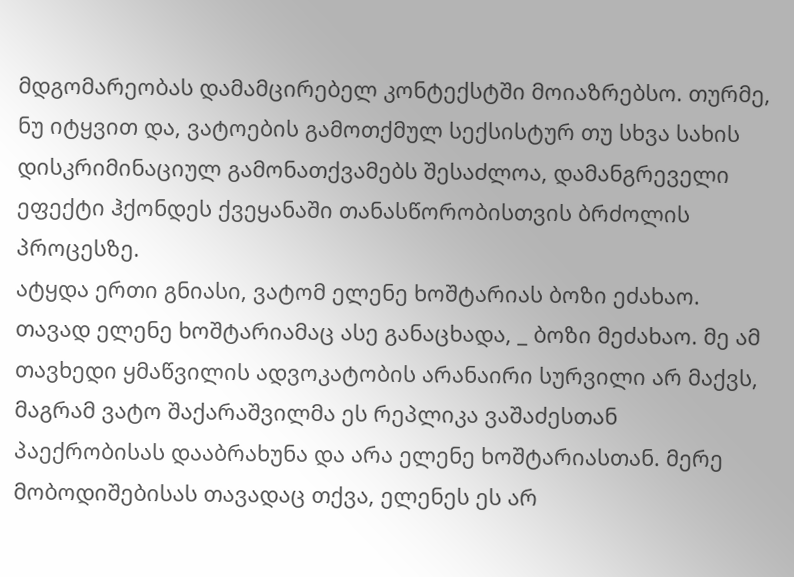მდგომარეობას დამამცირებელ კონტექსტში მოიაზრებსო. თურმე, ნუ იტყვით და, ვატოების გამოთქმულ სექსისტურ თუ სხვა სახის დისკრიმინაციულ გამონათქვამებს შესაძლოა, დამანგრეველი ეფექტი ჰქონდეს ქვეყანაში თანასწორობისთვის ბრძოლის პროცესზე.
ატყდა ერთი გნიასი, ვატომ ელენე ხოშტარიას ბოზი ეძახაო. თავად ელენე ხოშტარიამაც ასე განაცხადა, _ ბოზი მეძახაო. მე ამ თავხედი ყმაწვილის ადვოკატობის არანაირი სურვილი არ მაქვს, მაგრამ ვატო შაქარაშვილმა ეს რეპლიკა ვაშაძესთან პაექრობისას დააბრახუნა და არა ელენე ხოშტარიასთან. მერე მობოდიშებისას თავადაც თქვა, ელენეს ეს არ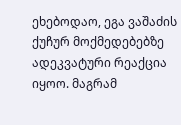ეხებოდაო, ეგა ვაშაძის ქუჩურ მოქმედებებზე ადეკვატური რეაქცია იყოო. მაგრამ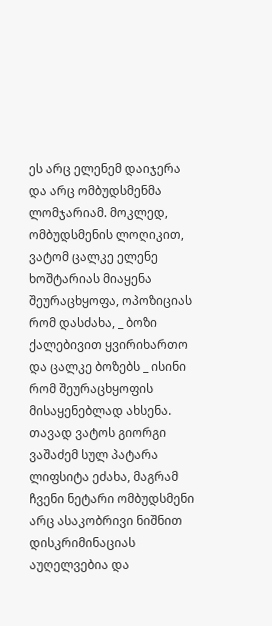ეს არც ელენემ დაიჯერა და არც ომბუდსმენმა ლომჯარიამ. მოკლედ, ომბუდსმენის ლოღიკით, ვატომ ცალკე ელენე ხოშტარიას მიაყენა შეურაცხყოფა, ოპოზიციას რომ დასძახა, _ ბოზი ქალებივით ყვირიხართო და ცალკე ბოზებს _ ისინი რომ შეურაცხყოფის მისაყენებლად ახსენა. თავად ვატოს გიორგი ვაშაძემ სულ პატარა ლიფსიტა ეძახა, მაგრამ ჩვენი ნეტარი ომბუდსმენი არც ასაკობრივი ნიშნით დისკრიმინაციას აუღელვებია და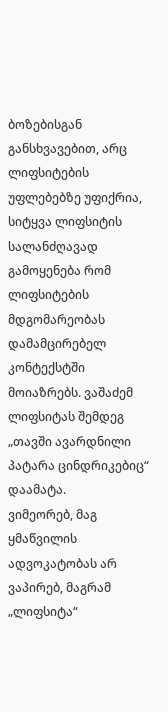ბოზებისგან განსხვავებით, არც ლიფსიტების უფლებებზე უფიქრია, სიტყვა ლიფსიტის სალანძღავად გამოყენება რომ ლიფსიტების მდგომარეობას დამამცირებელ კონტექსტში მოიაზრებს. ვაშაძემ ლიფსიტას შემდეგ „თავში ავარდნილი პატარა ცინდრიკებიც“ დაამატა.
ვიმეორებ, მაგ ყმაწვილის ადვოკატობას არ ვაპირებ, მაგრამ „ლიფსიტა“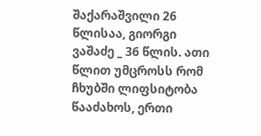შაქარაშვილი 26 წლისაა, გიორგი ვაშაძე _ 36 წლის. ათი წლით უმცროსს რომ ჩხუბში ლიფსიტობა წააძახოს, ერთი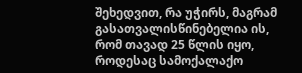შეხედვით, რა უჭირს, მაგრამ გასათვალისწინებელია ის, რომ თავად 25 წლის იყო, როდესაც სამოქალაქო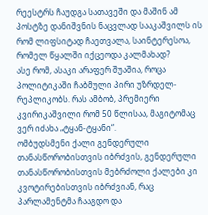რეესტრს ჩაუდგა სათავეში და მაშინ ამ პოსტზე დანიშვნის ნაცვლად სააკაშვილს ის რომ ლიფსიტად ჩაეთვალა, საინტერესოა, რომელ წყალში იქცეოდა კალმახად?
ასე რომ, ასაკი არაფერ შუაშია, როცა პოლიტიკაში ჩაბმული პირი უზრდელ-რეპლიკობს. რას ამბობ, პრემიერი კვირიკაშვილი რომ 50 წლისაა, მაგიტომაც ვერ იძახა „ტყან-ტყანი“.
ომბუდსმენი ქალი გენდერული თანასწორობისთვის იბრძვის, გენდერული თანასწორობისთვის მებრძოლი ქალები კი კვოტირებისთვის იბრძვიან, რაც პარლამენტმა ჩააგდო და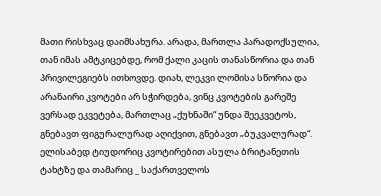მათი რისხვაც დაიმსახურა. არადა, მართლა პარადოქსულია, თან იმას ამტკიცებდე, რომ ქალი კაცის თანასწორია და თან პრივილეგიებს ითხოვდე. დიახ, ლეკვი ლომისა სწორია და არანაირი კვოტები არ სჭირდება, ვინც კვოტების გარეშე ვერსად ეკვეტება, მართლაც „ქუხნაში“ უნდა შეეკვეტოს, გნებავთ ფიგურალურად აღიქვით, გნებავთ „ბუკვალურად“. ელისაბედ ტიუდორიც კვოტირებით ასულა ბრიტანეთის ტახტზე და თამარიც _ საქართველოს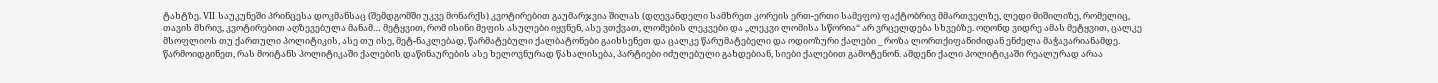ტახტზე. VII საუკუნეში პრინცესა დოკმანსაც (შემდგომში უკვე მონარქს) კვოტირებით გაუმარჯვია შილას (დღევანდელი სამხრეთ კორეის ერთ-ერთი სამეფო) ფაქტობრივ მმართველზე, ლედი მიშილიზე, რომელიც, თავის მხრივ, კვოტირებით აღზევებულა მანამ… მეტყვით, რომ ისინი მეფის ასულები იყვნენ, ასე ვთქვათ, ლომების ლეკვები და „ლეკვი ლომისა სწორია“ არ ვრცელდება სხვებზე. ოღონდ ვიდრე ამას მეტყვით, ცალკე მსოფლიოს თუ ქართული პოლიტიკის, ასე თუ ისე, მეტ-ნაკლებად, წარმატებული ქალბატონები გაიხსენეთ და ცალკე წარუმატებელი და ოდიოზური ქალები _ როზა ლორთქიფანიძიდან ენძელა მაჭავარიანამდე. წარმოიდგინეთ, რას მოიტანს პოლიტიკაში ქალების დაწინაურების ასე ხელოვნურად წახალისება, პარტიები იძულებული გახდებიან, სიები ქალებით გამოტენონ. ამდენი ქალი პოლიტიკაში რეალურად არაა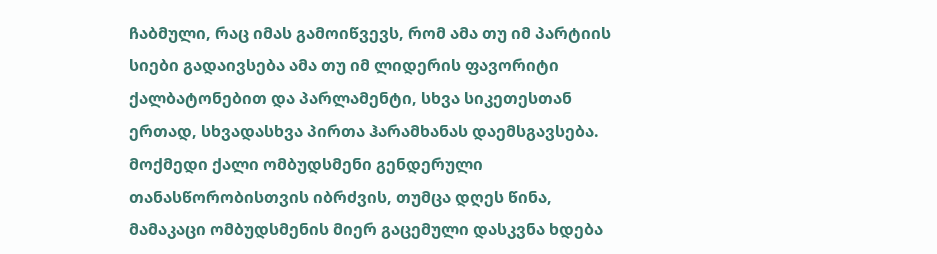ჩაბმული, რაც იმას გამოიწვევს, რომ ამა თუ იმ პარტიის სიები გადაივსება ამა თუ იმ ლიდერის ფავორიტი ქალბატონებით და პარლამენტი, სხვა სიკეთესთან ერთად, სხვადასხვა პირთა ჰარამხანას დაემსგავსება.
მოქმედი ქალი ომბუდსმენი გენდერული თანასწორობისთვის იბრძვის, თუმცა დღეს წინა, მამაკაცი ომბუდსმენის მიერ გაცემული დასკვნა ხდება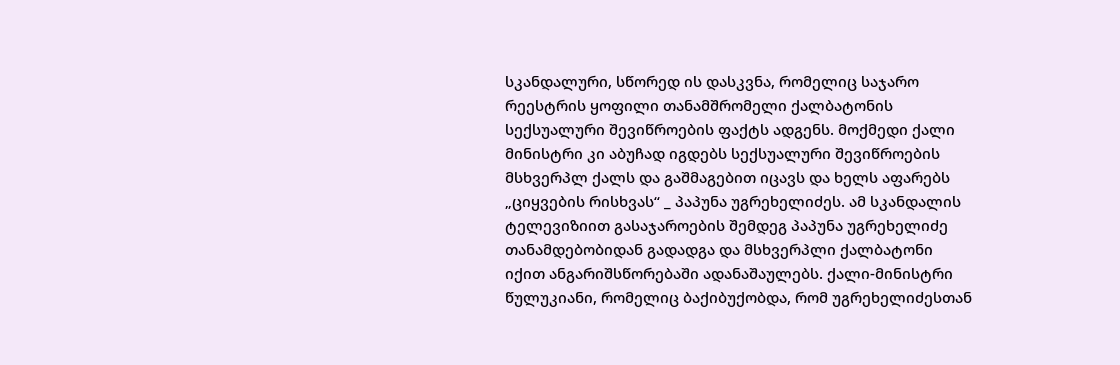სკანდალური, სწორედ ის დასკვნა, რომელიც საჯარო რეესტრის ყოფილი თანამშრომელი ქალბატონის სექსუალური შევიწროების ფაქტს ადგენს. მოქმედი ქალი მინისტრი კი აბუჩად იგდებს სექსუალური შევიწროების მსხვერპლ ქალს და გაშმაგებით იცავს და ხელს აფარებს „ციყვების რისხვას“ _ პაპუნა უგრეხელიძეს. ამ სკანდალის ტელევიზიით გასაჯაროების შემდეგ პაპუნა უგრეხელიძე თანამდებობიდან გადადგა და მსხვერპლი ქალბატონი იქით ანგარიშსწორებაში ადანაშაულებს. ქალი-მინისტრი წულუკიანი, რომელიც ბაქიბუქობდა, რომ უგრეხელიძესთან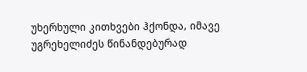უხერხული კითხვები ჰქონდა, იმავე უგრეხელიძეს წინანდებურად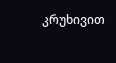კრუხივით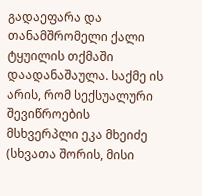გადაეფარა და თანამშრომელი ქალი ტყუილის თქმაში დაადანაშაულა. საქმე ის არის, რომ სექსუალური შევიწროების მსხვერპლი ეკა მხეიძე (სხვათა შორის, მისი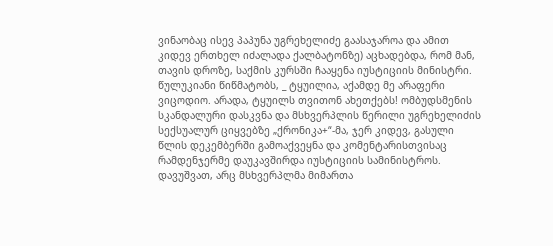ვინაობაც ისევ პაპუნა უგრეხელიძე გაასაჯაროა და ამით კიდევ ერთხელ იძალადა ქალბატონზე) აცხადებდა, რომ მან, თავის დროზე, საქმის კურსში ჩააყენა იუსტიციის მინისტრი. წულუკიანი წიწმატობს, _ ტყუილია, აქამდე მე არაფერი ვიცოდიო. არადა, ტყუილს თვითონ ახეთქებს! ომბუდსმენის სკანდალური დასკვნა და მსხვერპლის წერილი უგრეხელიძის სექსუალურ ციყვებზე „ქრონიკა+“-მა, ჯერ კიდევ, გასული წლის დეკემბერში გამოაქვეყნა და კომენტარისთვისაც რამდენჯერმე დაუკავშირდა იუსტიციის სამინისტროს. დავუშვათ, არც მსხვერპლმა მიმართა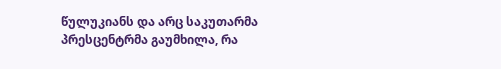წულუკიანს და არც საკუთარმა პრესცენტრმა გაუმხილა, რა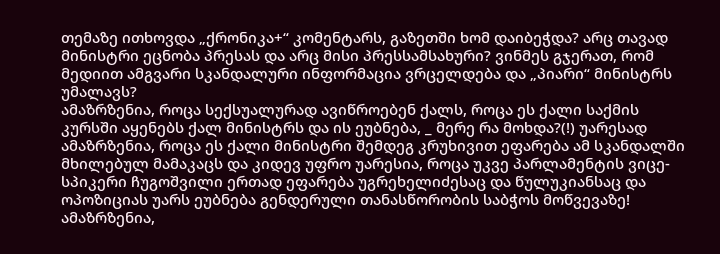თემაზე ითხოვდა „ქრონიკა+“ კომენტარს, გაზეთში ხომ დაიბეჭდა? არც თავად მინისტრი ეცნობა პრესას და არც მისი პრესსამსახური? ვინმეს გჯერათ, რომ მედიით ამგვარი სკანდალური ინფორმაცია ვრცელდება და „პიარი“ მინისტრს უმალავს?
ამაზრზენია, როცა სექსუალურად ავიწროებენ ქალს, როცა ეს ქალი საქმის კურსში აყენებს ქალ მინისტრს და ის ეუბნება, _ მერე რა მოხდა?(!) უარესად ამაზრზენია, როცა ეს ქალი მინისტრი შემდეგ კრუხივით ეფარება ამ სკანდალში მხილებულ მამაკაცს და კიდევ უფრო უარესია, როცა უკვე პარლამენტის ვიცე-სპიკერი ჩუგოშვილი ერთად ეფარება უგრეხელიძესაც და წულუკიანსაც და ოპოზიციას უარს ეუბნება გენდერული თანასწორობის საბჭოს მოწვევაზე! ამაზრზენია,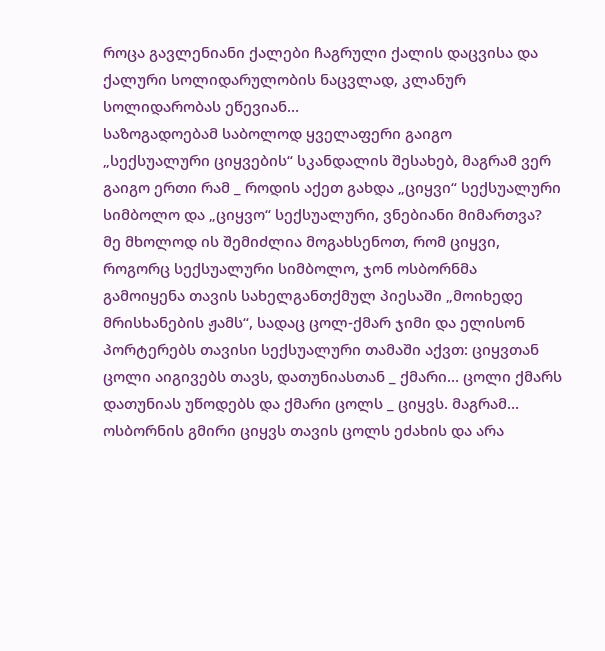როცა გავლენიანი ქალები ჩაგრული ქალის დაცვისა და ქალური სოლიდარულობის ნაცვლად, კლანურ სოლიდარობას ეწევიან…
საზოგადოებამ საბოლოდ ყველაფერი გაიგო „სექსუალური ციყვების“ სკანდალის შესახებ, მაგრამ ვერ გაიგო ერთი რამ _ როდის აქეთ გახდა „ციყვი“ სექსუალური სიმბოლო და „ციყვო“ სექსუალური, ვნებიანი მიმართვა?
მე მხოლოდ ის შემიძლია მოგახსენოთ, რომ ციყვი, როგორც სექსუალური სიმბოლო, ჯონ ოსბორნმა გამოიყენა თავის სახელგანთქმულ პიესაში „მოიხედე მრისხანების ჟამს“, სადაც ცოლ-ქმარ ჯიმი და ელისონ პორტერებს თავისი სექსუალური თამაში აქვთ: ციყვთან ცოლი აიგივებს თავს, დათუნიასთან _ ქმარი… ცოლი ქმარს დათუნიას უწოდებს და ქმარი ცოლს _ ციყვს. მაგრამ… ოსბორნის გმირი ციყვს თავის ცოლს ეძახის და არა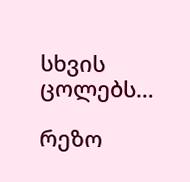სხვის ცოლებს…

რეზო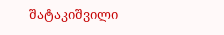შატაკიშვილი